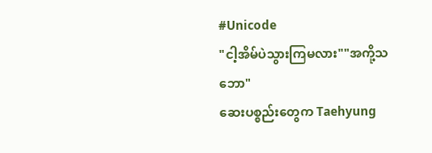#Unicode
"ငါ့အိမ်ပဲသွားကြမလား""အကို့သဘော"
ဆေးပစ္စည်းတွေက Taehyung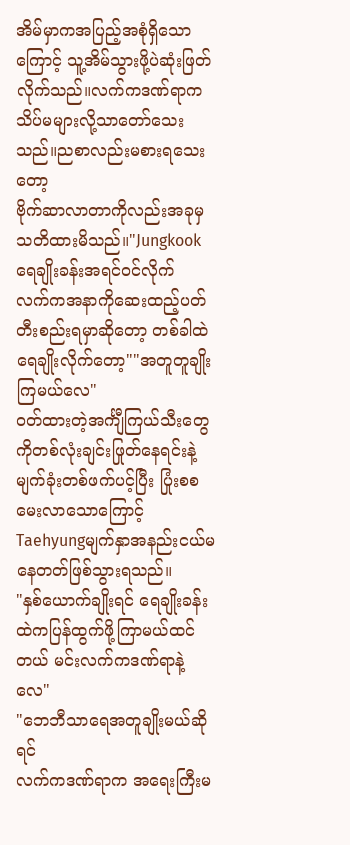အိမ်မှာကအပြည့်အစုံရှိသောကြောင့် သူ့အိမ်သွားဖို့ပဲဆုံးဖြတ်လိုက်သည်။လက်ကဒဏ်ရာကသိပ်မများလို့သာတော်သေးသည်။ညစာလည်းမစားရသေးတော့
ဗိုက်ဆာလာတာကိုလည်းအခုမှသတိထားမိသည်။"Jungkookရေချိုးခန်းအရင်ဝင်လိုက်
လက်ကအနာကိုဆေးထည့်ပတ်တီးစည်းရမှာဆိုတော့ တစ်ခါထဲရေချိုးလိုက်တော့""အတူတူချိုးကြမယ်လေ"
ဝတ်ထားတဲ့အင်္ကျီကြယ်သီးတွေကိုတစ်လုံးချင်းဖြုတ်နေရင်းနဲ့ မျက်ခုံးတစ်ဖက်ပင့်ပြီး ပြုံးစစမေးလာသောကြောင့် Taehyungမျက်နှာအနည်းငယ်မနေတတ်ဖြစ်သွားရသည်။
"နှစ်ယောက်ချိုးရင် ရေချိုးခန်းထဲကပြန်ထွက်ဖို့ကြာမယ်ထင်တယ် မင်းလက်ကဒဏ်ရာနဲ့လေ"
"ဘေဘီသာရေအတူချိုးမယ်ဆိုရင်
လက်ကဒဏ်ရာက အရေးကြီးမ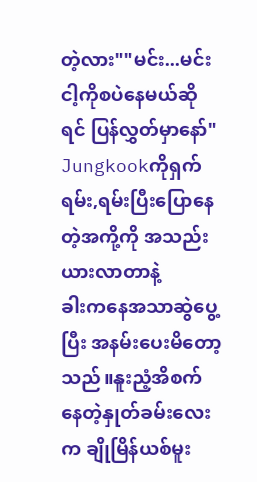တဲ့လား""မင်း...မင်းငါ့ကိုစပဲနေမယ်ဆိုရင် ပြန်လွှတ်မှာနော်"
Jungkookကိုရှက်ရမ်း,ရမ်းပြီးပြောနေတဲ့အကို့ကို အသည်းယားလာတာနဲ့
ခါးကနေအသာဆွဲပွေ့ပြီး အနမ်းပေးမိတော့သည်။နူးညံ့အိစက်နေတဲ့နှုတ်ခမ်းလေးက ချိုမြိန်ယစ်မူး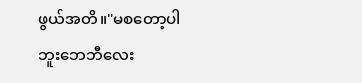ဖွယ်အတိ။"မစတော့ပါဘူးဘေဘီလေး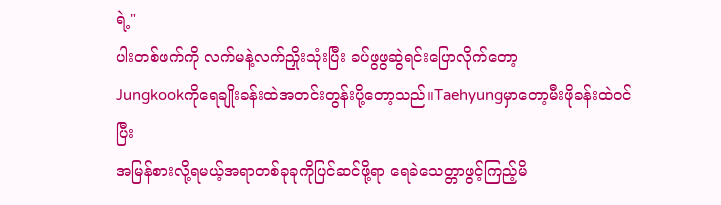ရဲ့"
ပါးတစ်ဖက်ကို လက်မနဲ့လက်ညှိုးသုံးပြီး ခပ်ဖွဖွဆွဲရင်းပြောလိုက်တော့
Jungkookကိုရေချိုးခန်းထဲအတင်းတွန်းပို့တော့သည်။Taehyungမှာတော့မီးဖိုခန်းထဲဝင်ပြီး
အမြန်စားလို့ရမယ့်အရာတစ်ခုခုကိုပြင်ဆင်ဖို့ရာ ရေခဲသေတ္တာဖွင့်ကြည့်မိ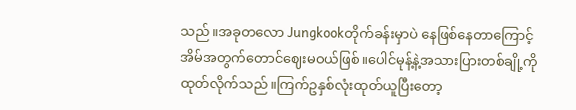သည်။အခုတလော Jungkookတိုက်ခန်းမှာပဲ နေဖြစ်နေတာကြောင့် အိမ်အတွက်တောင်ဈေးမဝယ်ဖြစ်။ပေါင်မုန့်နဲ့အသားပြားတစ်ချို့ကိုထုတ်လိုက်သည်။ကြက်ဥနှစ်လုံးထုတ်ယူပြီးတော့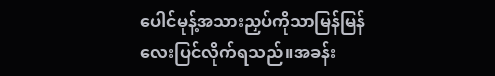ပေါင်မုန့်အသားညှပ်ကိုသာမြန်မြန်လေးပြင်လိုက်ရသည်။အခန်း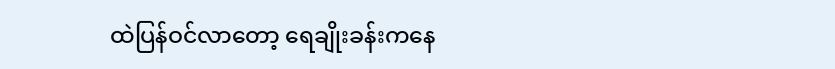ထဲပြန်ဝင်လာတော့ ရေချိုးခန်းကနေ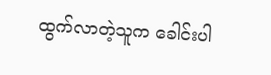ထွက်လာတဲ့သူက ခေါင်းပါ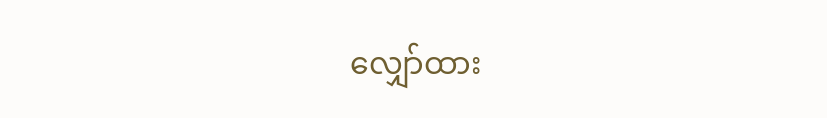လျှော်ထား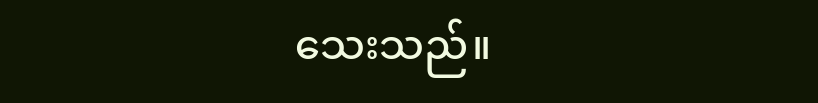သေးသည်။